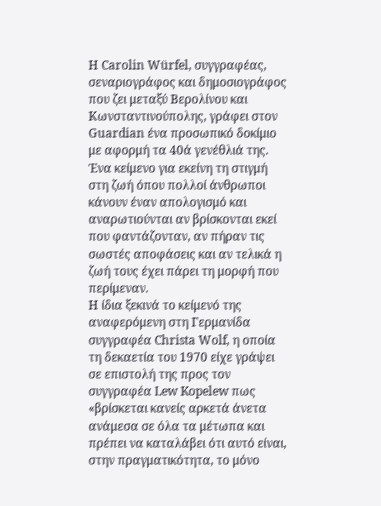Η Carolin Würfel, συγγραφέας, σεναριογράφος και δημοσιογράφος που ζει μεταξύ Βερολίνου και Κωνσταντινούπολης, γράφει στον Guardian ένα προσωπικό δοκίμιο με αφορμή τα 40ά γενέθλιά της. Ένα κείμενο για εκείνη τη στιγμή στη ζωή όπου πολλοί άνθρωποι κάνουν έναν απολογισμό και αναρωτιούνται αν βρίσκονται εκεί που φαντάζονταν, αν πήραν τις σωστές αποφάσεις και αν τελικά η ζωή τους έχει πάρει τη μορφή που περίμεναν.
Η ίδια ξεκινά το κείμενό της αναφερόμενη στη Γερμανίδα συγγραφέα Christa Wolf, η οποία τη δεκαετία του 1970 είχε γράψει σε επιστολή της προς τον συγγραφέα Lew Kopelew πως «βρίσκεται κανείς αρκετά άνετα ανάμεσα σε όλα τα μέτωπα και πρέπει να καταλάβει ότι αυτό είναι, στην πραγματικότητα, το μόνο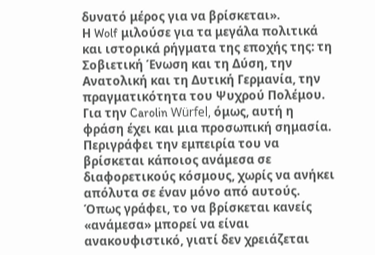δυνατό μέρος για να βρίσκεται».
Η Wolf μιλούσε για τα μεγάλα πολιτικά και ιστορικά ρήγματα της εποχής της: τη Σοβιετική Ένωση και τη Δύση, την Ανατολική και τη Δυτική Γερμανία, την πραγματικότητα του Ψυχρού Πολέμου. Για την Carolin Würfel, όμως, αυτή η φράση έχει και μια προσωπική σημασία. Περιγράφει την εμπειρία του να βρίσκεται κάποιος ανάμεσα σε διαφορετικούς κόσμους, χωρίς να ανήκει απόλυτα σε έναν μόνο από αυτούς.
Όπως γράφει, το να βρίσκεται κανείς «ανάμεσα» μπορεί να είναι ανακουφιστικό, γιατί δεν χρειάζεται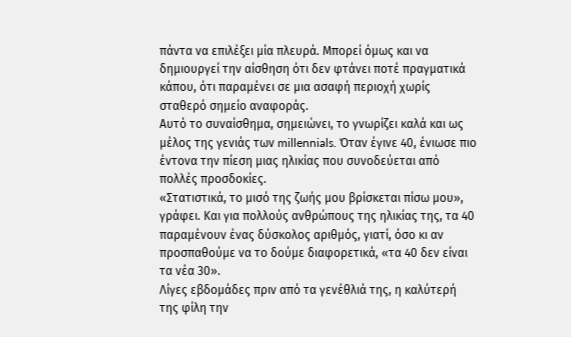πάντα να επιλέξει μία πλευρά. Μπορεί όμως και να δημιουργεί την αίσθηση ότι δεν φτάνει ποτέ πραγματικά κάπου, ότι παραμένει σε μια ασαφή περιοχή χωρίς σταθερό σημείο αναφοράς.
Αυτό το συναίσθημα, σημειώνει, το γνωρίζει καλά και ως μέλος της γενιάς των millennials. Όταν έγινε 40, ένιωσε πιο έντονα την πίεση μιας ηλικίας που συνοδεύεται από πολλές προσδοκίες.
«Στατιστικά, το μισό της ζωής μου βρίσκεται πίσω μου», γράφει. Και για πολλούς ανθρώπους της ηλικίας της, τα 40 παραμένουν ένας δύσκολος αριθμός, γιατί, όσο κι αν προσπαθούμε να το δούμε διαφορετικά, «τα 40 δεν είναι τα νέα 30».
Λίγες εβδομάδες πριν από τα γενέθλιά της, η καλύτερή της φίλη την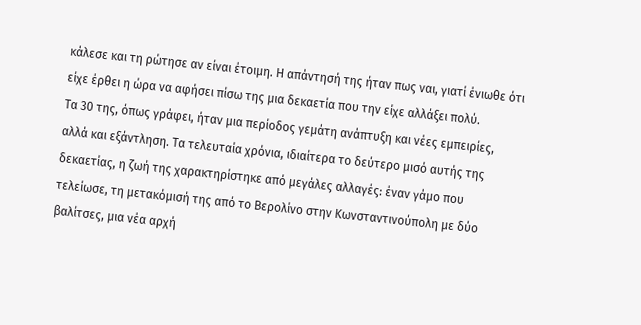κάλεσε και τη ρώτησε αν είναι έτοιμη. Η απάντησή της ήταν πως ναι, γιατί ένιωθε ότι είχε έρθει η ώρα να αφήσει πίσω της μια δεκαετία που την είχε αλλάξει πολύ.
Τα 30 της, όπως γράφει, ήταν μια περίοδος γεμάτη ανάπτυξη και νέες εμπειρίες, αλλά και εξάντληση. Τα τελευταία χρόνια, ιδιαίτερα το δεύτερο μισό αυτής της δεκαετίας, η ζωή της χαρακτηρίστηκε από μεγάλες αλλαγές: έναν γάμο που τελείωσε, τη μετακόμισή της από το Βερολίνο στην Κωνσταντινούπολη με δύο βαλίτσες, μια νέα αρχή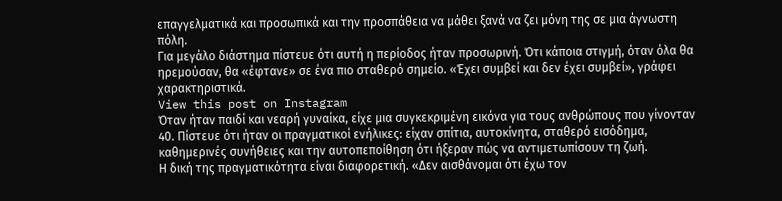επαγγελματικά και προσωπικά και την προσπάθεια να μάθει ξανά να ζει μόνη της σε μια άγνωστη πόλη.
Για μεγάλο διάστημα πίστευε ότι αυτή η περίοδος ήταν προσωρινή. Ότι κάποια στιγμή, όταν όλα θα ηρεμούσαν, θα «έφτανε» σε ένα πιο σταθερό σημείο. «Έχει συμβεί και δεν έχει συμβεί», γράφει χαρακτηριστικά.
View this post on Instagram
Όταν ήταν παιδί και νεαρή γυναίκα, είχε μια συγκεκριμένη εικόνα για τους ανθρώπους που γίνονταν 40. Πίστευε ότι ήταν οι πραγματικοί ενήλικες: είχαν σπίτια, αυτοκίνητα, σταθερό εισόδημα, καθημερινές συνήθειες και την αυτοπεποίθηση ότι ήξεραν πώς να αντιμετωπίσουν τη ζωή.
Η δική της πραγματικότητα είναι διαφορετική. «Δεν αισθάνομαι ότι έχω τον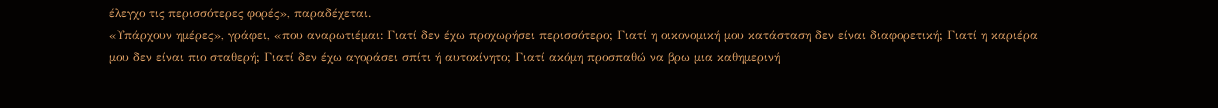έλεγχο τις περισσότερες φορές», παραδέχεται.
«Υπάρχουν ημέρες», γράφει, «που αναρωτιέμαι: Γιατί δεν έχω προχωρήσει περισσότερο; Γιατί η οικονομική μου κατάσταση δεν είναι διαφορετική; Γιατί η καριέρα μου δεν είναι πιο σταθερή; Γιατί δεν έχω αγοράσει σπίτι ή αυτοκίνητο; Γιατί ακόμη προσπαθώ να βρω μια καθημερινή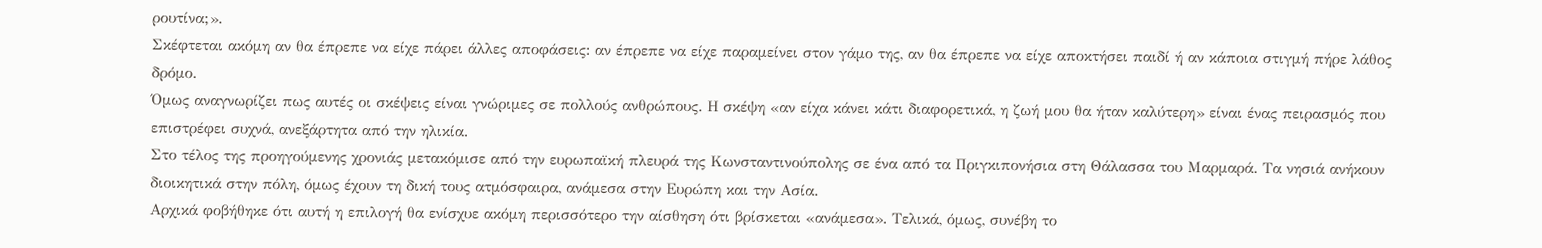ρουτίνα;».
Σκέφτεται ακόμη αν θα έπρεπε να είχε πάρει άλλες αποφάσεις: αν έπρεπε να είχε παραμείνει στον γάμο της, αν θα έπρεπε να είχε αποκτήσει παιδί ή αν κάποια στιγμή πήρε λάθος δρόμο.
Όμως αναγνωρίζει πως αυτές οι σκέψεις είναι γνώριμες σε πολλούς ανθρώπους. Η σκέψη «αν είχα κάνει κάτι διαφορετικά, η ζωή μου θα ήταν καλύτερη» είναι ένας πειρασμός που επιστρέφει συχνά, ανεξάρτητα από την ηλικία.
Στο τέλος της προηγούμενης χρονιάς μετακόμισε από την ευρωπαϊκή πλευρά της Κωνσταντινούπολης σε ένα από τα Πριγκιπονήσια στη Θάλασσα του Μαρμαρά. Τα νησιά ανήκουν διοικητικά στην πόλη, όμως έχουν τη δική τους ατμόσφαιρα, ανάμεσα στην Ευρώπη και την Ασία.
Αρχικά φοβήθηκε ότι αυτή η επιλογή θα ενίσχυε ακόμη περισσότερο την αίσθηση ότι βρίσκεται «ανάμεσα». Τελικά, όμως, συνέβη το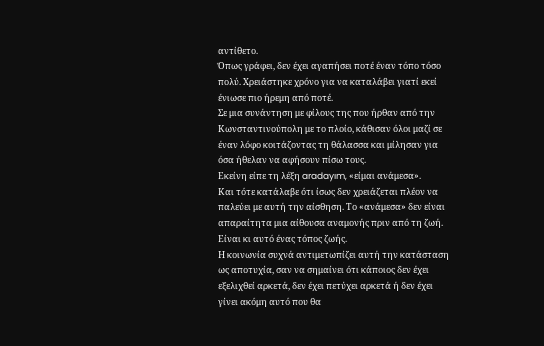αντίθετο.
Όπως γράφει, δεν έχει αγαπήσει ποτέ έναν τόπο τόσο πολύ. Χρειάστηκε χρόνο για να καταλάβει γιατί εκεί ένιωσε πιο ήρεμη από ποτέ.
Σε μια συνάντηση με φίλους της που ήρθαν από την Κωνσταντινούπολη με το πλοίο, κάθισαν όλοι μαζί σε έναν λόφο κοιτάζοντας τη θάλασσα και μίλησαν για όσα ήθελαν να αφήσουν πίσω τους.
Εκείνη είπε τη λέξη aradayım, «είμαι ανάμεσα».
Και τότε κατάλαβε ότι ίσως δεν χρειάζεται πλέον να παλεύει με αυτή την αίσθηση. Το «ανάμεσα» δεν είναι απαραίτητα μια αίθουσα αναμονής πριν από τη ζωή. Είναι κι αυτό ένας τόπος ζωής.
Η κοινωνία συχνά αντιμετωπίζει αυτή την κατάσταση ως αποτυχία, σαν να σημαίνει ότι κάποιος δεν έχει εξελιχθεί αρκετά, δεν έχει πετύχει αρκετά ή δεν έχει γίνει ακόμη αυτό που θα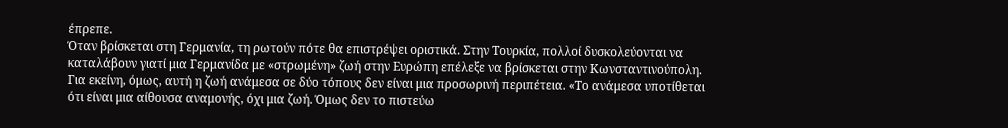έπρεπε.
Όταν βρίσκεται στη Γερμανία, τη ρωτούν πότε θα επιστρέψει οριστικά. Στην Τουρκία, πολλοί δυσκολεύονται να καταλάβουν γιατί μια Γερμανίδα με «στρωμένη» ζωή στην Ευρώπη επέλεξε να βρίσκεται στην Κωνσταντινούπολη.
Για εκείνη, όμως, αυτή η ζωή ανάμεσα σε δύο τόπους δεν είναι μια προσωρινή περιπέτεια. «Το ανάμεσα υποτίθεται ότι είναι μια αίθουσα αναμονής, όχι μια ζωή. Όμως δεν το πιστεύω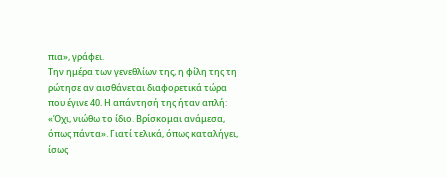πια», γράφει.
Την ημέρα των γενεθλίων της, η φίλη της τη ρώτησε αν αισθάνεται διαφορετικά τώρα που έγινε 40. Η απάντησή της ήταν απλή: «Όχι, νιώθω το ίδιο. Βρίσκομαι ανάμεσα, όπως πάντα». Γιατί τελικά, όπως καταλήγει, ίσως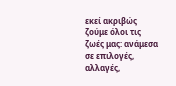εκεί ακριβώς ζούμε όλοι τις ζωές μας: ανάμεσα σε επιλογές, αλλαγές,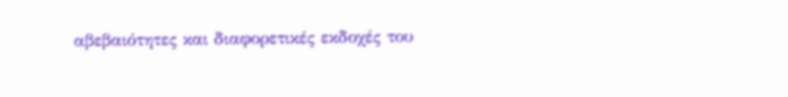αβεβαιότητες και διαφορετικές εκδοχές του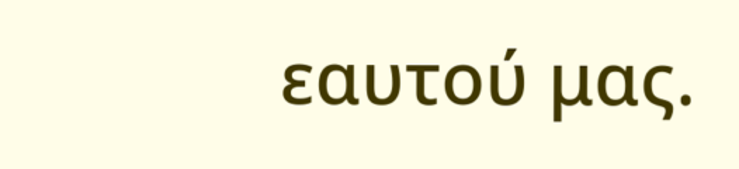εαυτού μας.